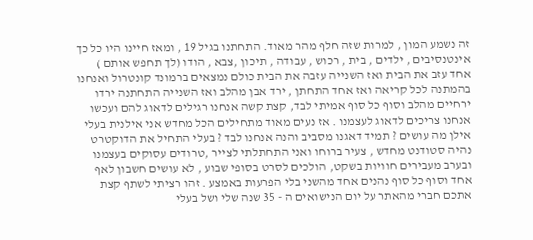זה נשמע המון , למרות שזה חלף מהר מאוד. התחתנו בגיל 19 , ומאז חיינו היו כל כך אינטנסיבים , ילדים , בית , רכוש , עבודה , תיכון ,צבא , הודו (לך תחפש אותם ) אחד עזב את הבית ואז השנייה עזבה את הבית כולם נמצאים ברמונד קונטרול ואנחנו בהמתנה לכל קריאה ואז אחד התחתן , ירד אבן מהלב ואז השנייה התחתנה ירדו ירחיים מהלב וסוף כל סוף אמיתי לבד, קצת קשה אנחנו רגילים לדאוג להם ועכשו אנחנו צריכים לדאוג לעצמנו . אז נעים מאוד מתחילים הכל מחדש אני אילנית בעלי אילן מה עושים ? תמיד דאגנו מסביב והנה אנחנו לבד ? בעלי התחיל את הדוקטרט נהיה סטודנט מחדש , צעיר ברוחו ואני התחתלתי לצייר ,טרודים עסוקים בעצמנו ובערב מעבירים חוויות בשקט, הולכים לסרט בסופי שבוע , לא עושים חשבון לאף אחד וסוף כל סוף נהנים אחד מהשני בלי הפרעות באמצע . זהו רציתי לשתף קצת אתכם חברי מהאתר על יום הנישואים ה - 35 שנה שלי ושל בעלי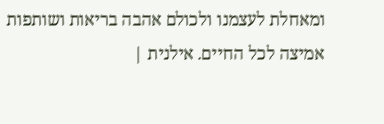ומאחלת לעצמנו ולכולם אהבה בריאות ושותפות אמיצה לכל החיים. אילנית |